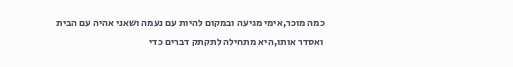כמה מוכר,אימי מגיעה ובמקום להיות עם נעמה ושאני אהיה עם הבית ואסדר אותו,היא מתחילה לתקתק דברים כדי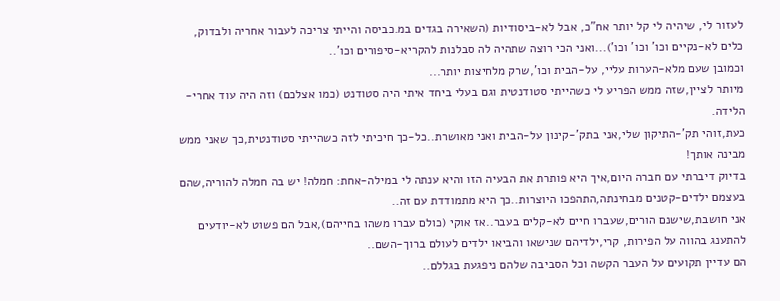לעזור לי, שיהיה לי קל יותר אח"כ, אבל לא-ביסודיות (השאירה בגדים במ.כביסה והייתי צריכה לעבור אחריה ולבדוק, כלים לא-נקיים וכו' וכו' וכו')...ואני הכי רוצה שתהיה לה סבלנות להקריא-סיפורים וכו'..
וכמובן שעם מלא-הערות עליי, על-הבית וכו',שרק מלחיצות יותר...
מיותר לציין,שזה ממש הפריע לי כשהייתי סטודנטית וגם בעלי ביחד איתי היה סטודנט (כמו אצלכם) וזה היה עוד אחרי-הלידה.
כעת,זוהי תק'-התיקון שלי,אני בתק'-קינון על-הבית ואני מאושרת..כל-כך חיכיתי לזה כשהייתי סטודנטית,כך שאני ממש מבינה אותך!
בדיוק דיברתי עם חברה היום,איך היא פותרת את הבעיה הזו והיא ענתה לי במילה-אחת: חמלה! יש בה חמלה להוריה,שהם בעצמם ילדים-קטנים מבחינתה,התהפכו היוצרות..כך היא מתמודדת עם זה..
אני חושבת,שישנם הורים,שעברו חיים לא-קלים בעבר..אז אוקי (כולם עברו משהו בחייהם),אבל הם פשוט לא-יודעים להתענג בהווה על הפירות, קרי,ילדיהם שנישאו והביאו ילדים לעולם ברוך-השם..
הם עדיין תקועים על העבר הקשה וכל הסביבה שלהם ניפגעת בגללם..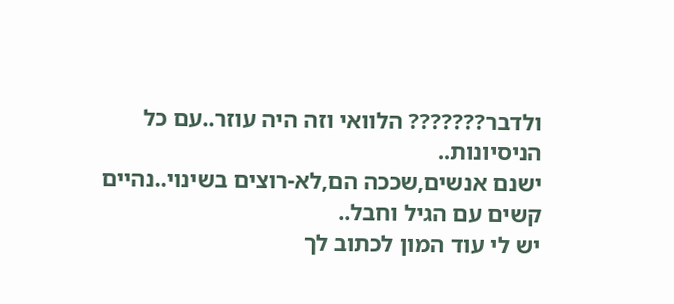ולדבר??????? הלוואי וזה היה עוזר..עם כל הניסיונות..
ישנם אנשים,שככה הם,לא-רוצים בשינוי..נהיים קשים עם הגיל וחבל..
יש לי עוד המון לכתוב לך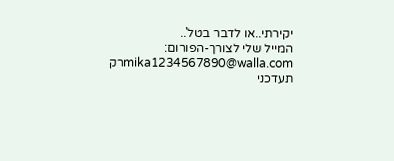יקירתי..או לדבר בטל'..
המייל שלי לצורך-הפורום:
mika1234567890@walla.comרק תעדכני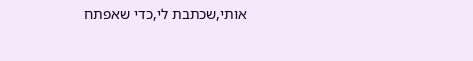אותי,שכתבת לי,כדי שאפתח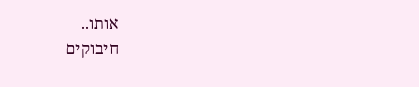אותו..
חיבוקים